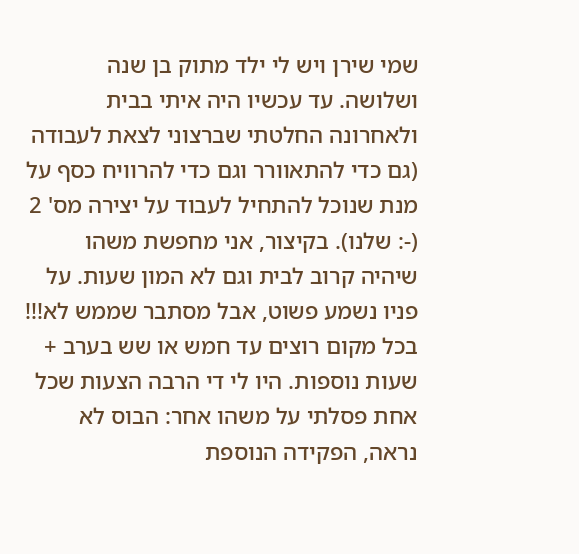שמי שירן ויש לי ילד מתוק בן שנה ושלושה. עד עכשיו היה איתי בבית ולאחרונה החלטתי שברצוני לצאת לעבודה (גם כדי להתאוורר וגם כדי להרוויח כסף על מנת שנוכל להתחיל לעבוד על יצירה מס' 2 (-: שלנו). בקיצור, אני מחפשת משהו שיהיה קרוב לבית וגם לא המון שעות. על פניו נשמע פשוט, אבל מסתבר שממש לא!!! בכל מקום רוצים עד חמש או שש בערב + שעות נוספות. היו לי די הרבה הצעות שכל אחת פסלתי על משהו אחר: הבוס לא נראה, הפקידה הנוספת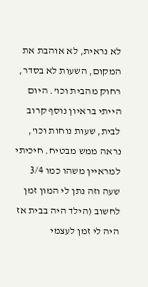לא נראית, לא אוהבת את המקום, השעות לא בסדר, רחוק מהבית וכו'. היום הייתי בראיון נוסף קרוב לבית, שעות נוחות וכו', נראה ממש מבטיח. חיכיתי למראיין משהו כמו 3/4 שעה וזה נתן לי המון זמן לחשוב (הילד היה בבית אז היה לי זמן לעצמי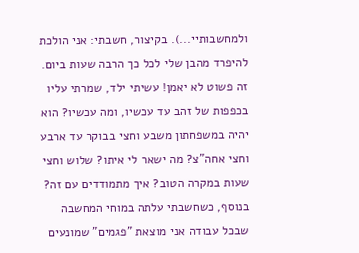ולמחשבותיי...). בקיצור, חשבתי: אני הולכת להיפרד מהבן שלי לכל כך הרבה שעות ביום. זה פשוט לא יאמן! עשיתי ילד, שמרתי עליו בכפפות של זהב עד עכשיו, ומה עכשיו? הוא יהיה במשפחתון משבע וחצי בבוקר עד ארבע וחצי אחה"צ? מה ישאר לי איתו? שלוש וחצי שעות במקרה הטוב? איך מתמודדים עם זה? בנוסף, כשחשבתי עלתה במוחי המחשבה שבכל עבודה אני מוצאת "פגמים" שמונעים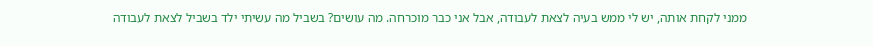ממני לקחת אותה, יש לי ממש בעיה לצאת לעבודה, אבל אני כבר מוכרחה. מה עושים? בשביל מה עשיתי ילד בשביל לצאת לעבודה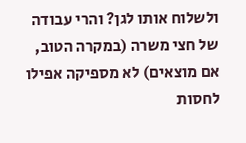ולשלוח אותו לגן? והרי עבודה של חצי משרה (במקרה הטוב, אם מוצאים) לא מספיקה אפילו לחסות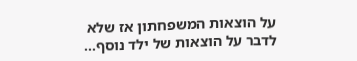על הוצאות המשפחתון אז שלא לדבר על הוצאות של ילד נוסף...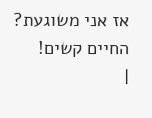אז אני משוגעת? החיים קשים!
|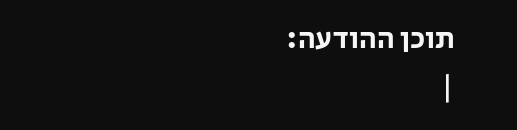תוכן ההודעה:
|